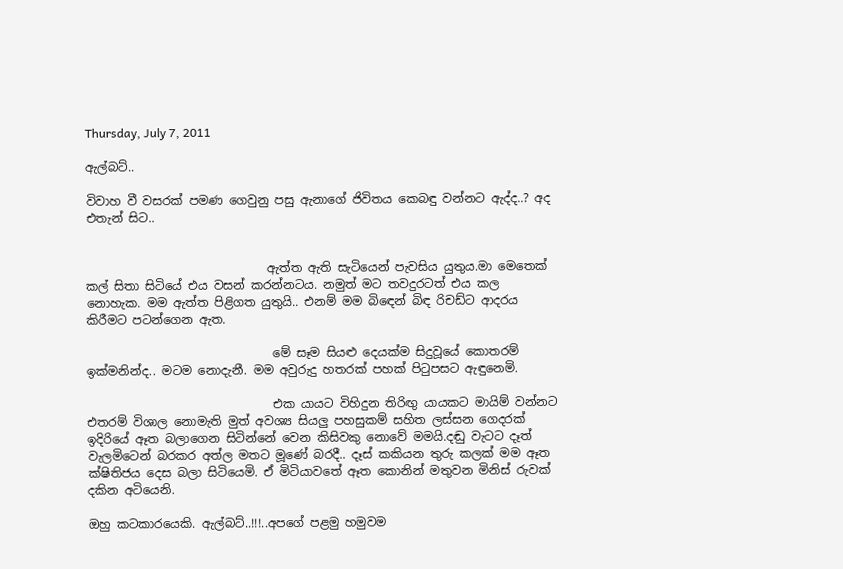Thursday, July 7, 2011

ඇල්බට්..

විවාහ වී වසරක් පමණ ගෙවුනු පසු ඇනාගේ ජිවිතය කෙබඳු වන්නට ඇද්ද..? අද එතැන් සිට..


                              ඇත්ත ඇති සැටියෙන් පැවසිය යුතුය.මා මෙතෙක් කල් සිතා සිටියේ එය වසන් කරන්නටය. නමුත් මට තවදුරටත් එය කල නොහැක. මම ඇත්ත පිළිගත යුතුයි.. එනම් මම බිඳෙන් බිඳ රිචඩ්ට ආදරය කිරීමට පටන්ගෙන ඇත.

                               මේ සෑම සියළු දෙයක්ම සිදුවූයේ කොතරම් ඉක්මනින්ද.. මටම නොදැනී. මම අවුරුදු හතරක් පහක් පිටුපසට ඇඳුනෙමි.

                               එක යායට විහිදුන තිරිඟු යායකට මායිම් වන්නට එතරම් විශාල නොමැති මුත් අවශ්‍ය සියලු පහසුකම් සහිත ලස්සන ගෙදරක් ඉදිරියේ ඈත බලාගෙන සිටින්නේ වෙන කිසිවකු නොවේ මමයි.දඬු වැටට දෑත් වැලමිටෙන් බරකර අත්ල මතට මූණේ බරදී.. දෑස් කකියන තුරු කලක් මම ඈත ක්ෂිතිජය දෙස බලා සිටියෙමි. ඒ මිටියාවතේ ඈත කොනින් මතුවන මිනිස් රුවක් දකින අටියෙනි.

ඔහු කටකාරයෙකි. ඇල්බට්..!!!..අපගේ පළමු හමුවම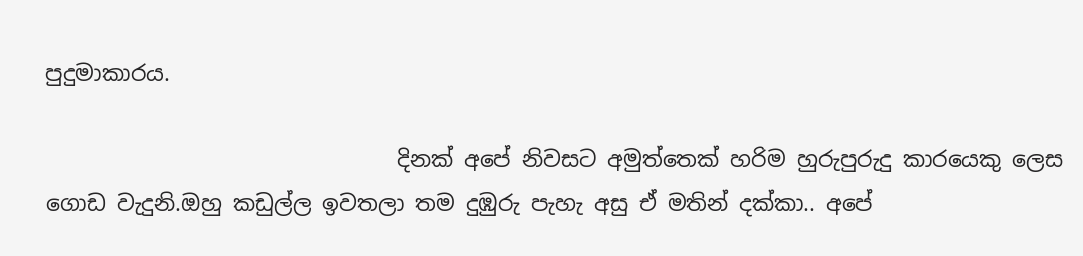පුදුමාකාරය.

                                දිනක් අපේ නිවසට අමුත්තෙක් හරිම හුරුපුරුදු කාරයෙකු ලෙස ගොඩ වැදුනි.ඔහු කඩුල්ල ඉවතලා තම දුඹුරු පැහැ අසු ඒ මතින් දක්කා.. අපේ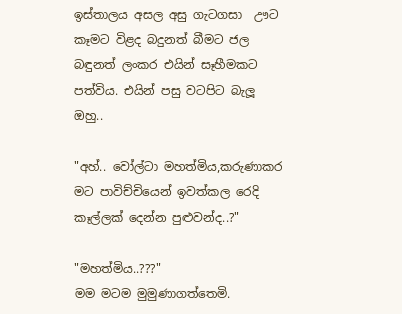ඉස්තාලය අසල අසු ගැටගසා  ඌට කෑමට විළද බදුනත් බීමට ජල බඳුනත් ලංකර එයින් සෑහීමකට පත්විය. එයින් පසු වටපිට බැලූ ඔහු..

"අහ්.. වෝල්ටා මහත්මිය,කරුණාකර මට පාවිච්චියෙන් ඉවත්කල රෙදි කෑල්ලක් දෙන්න පුළුවන්ද..?"

"මහත්මිය..???"
මම මටම මුමුණාගත්තෙමි.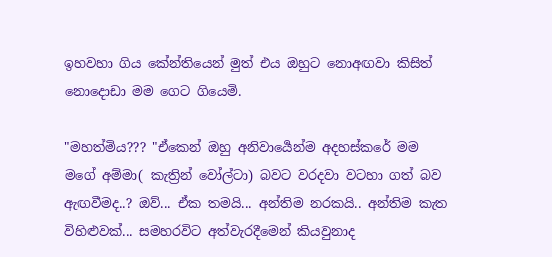ඉහවහා ගිය කේන්තියෙන් මුත් එය ඔහුට නොඅඟවා කිසිත් නොදොඩා මම ගෙට ගියෙමි.

"මහත්මිය??? "ඒකෙන් ඔහු අනිවාර්‍යෙන්ම අදහස්කරේ මම මගේ අම්මා( කැත්‍රින් වෝල්ටා) බවට වරදවා වටහා ගත් බව ඇඟවීමද..? ඔව්... ඒක තමයි... අන්තිම නරකයි.. අන්තිම කැත විහිළුවක්... සමහරවිට අත්වැරදීමෙන් කියවුනාද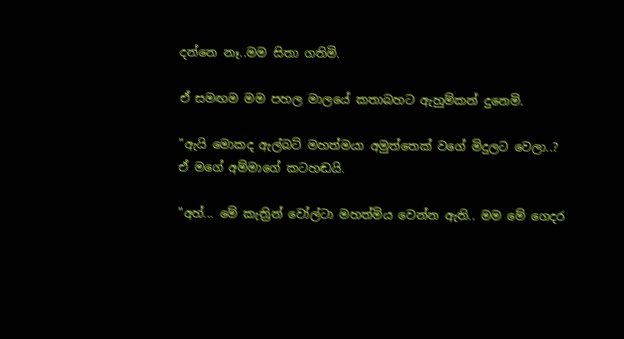දන්නෙ නෑ..මම සිතා ගතිමි.

ඒ සමඟම මම පහල මාලයේ කතාබහට ඇහුම්කන් දුනෙමි.

"ඇයි මොකද ඇල්බට් මහත්මයා අමුත්තෙක් වගේ මිදුලට වෙලා..?
ඒ මගේ අම්මාගේ කටහඬයි.

"අහ්... මේ කැත්‍රින් වෝල්ටා මහත්මිය වෙන්න ඇති.. මම මේ ගෙදර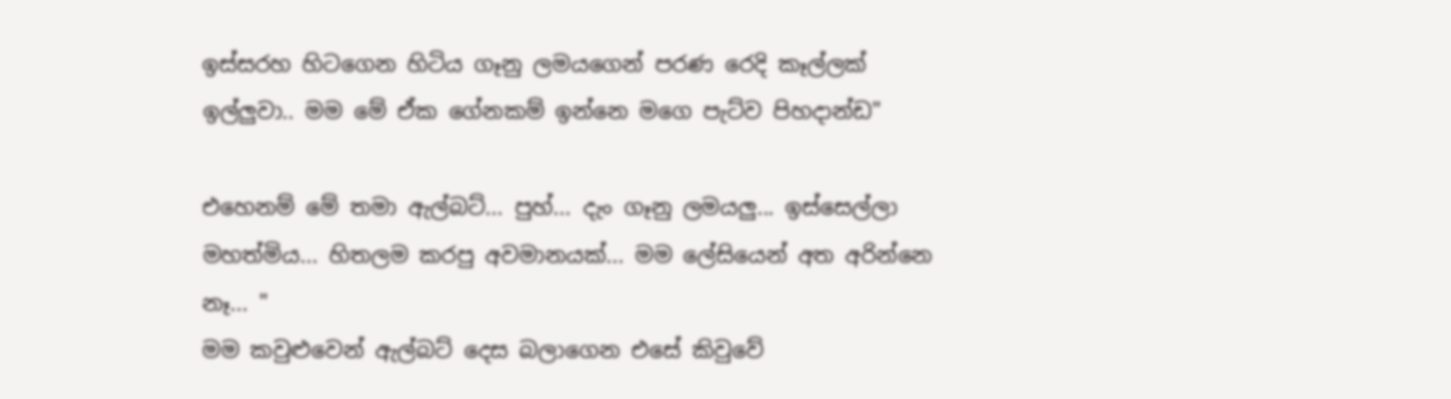ඉස්සරහ හිටගෙන හිටිය ගෑනු ලමයගෙන් පරණ රෙදි කෑල්ලක් ඉල්ලුවා.. මම මේ ඒක ගේනකම් ඉන්නෙ මගෙ පැට්ව පිහදාන්ඩ"

එහෙනම් මේ තමා ඇල්බට්... පුහ්... දැං ගෑනු ලමයලු... ඉස්සෙල්ලා මහත්මිය... හිතලම කරපු අවමානයක්... මම ලේසියෙන් අත අරින්නෙ නෑ... "
මම කවුළුවෙන් ඇල්බට් දෙස බලාගෙන එසේ කිවුවේ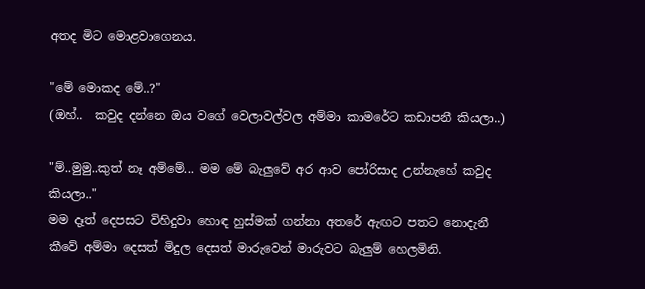අතද මිට මොළවාගෙනය.

"මේ මොකද මේ..?"
(ඔහ්..  කවුද දන්නෙ ඔය වගේ වෙලාවල්වල අම්මා කාමරේට කඩාපනී කියලා..)

"ම්..මුමු..කුත් නෑ අම්මේ... මම මේ බැලුවේ අර ආව පෝරිසාද උන්නැහේ කවුද කියලා.."
මම දෑත් දෙපසට විහිදුවා හොඳ හුස්මක් ගන්නා අතරේ ඇඟට පතට නොදැනී කීවේ අම්මා දෙසත් මිදුල දෙසත් මාරුවෙන් මාරුවට බැලුම් හෙලමිනි.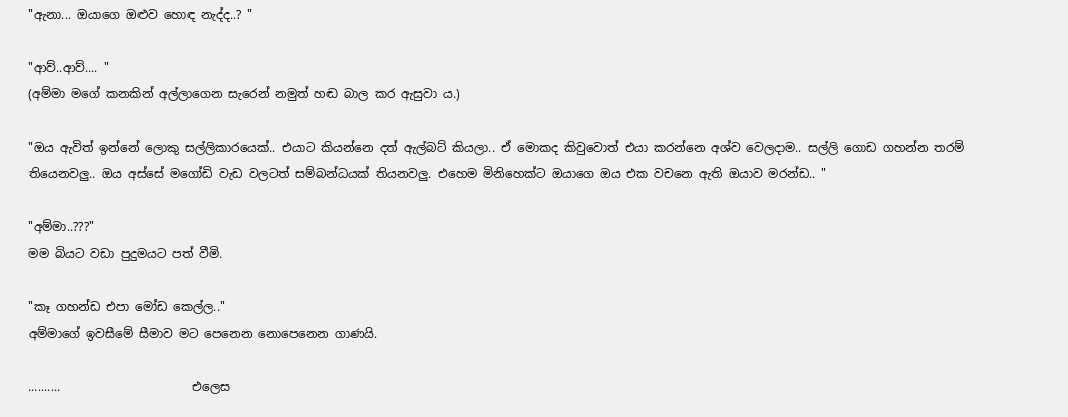"ඇනා... ඔයාගෙ ඔළුව හොඳ නැද්ද..? "

"ආව්..ආව්.... "
(අම්මා මගේ කනකින් අල්ලාගෙන සැරෙන් නමුත් හඬ බාල කර ඇසුවා ය.)

"ඔය ඇවිත් ඉන්නේ ලොකු සල්ලිකාරයෙක්.. එයාට කියන්නෙ දත් ඇල්බට් කියලා.. ඒ මොකද කිවුවොත් එයා කරන්නෙ අශ්ව වෙලදාම.. සල්ලි ගොඩ ගහන්න තරම් තියෙනවලු.. ඔය අස්සේ මගෝඩි වැඩ වලටත් සම්බන්ධයක් තියනවලු. එහෙම මිනිහෙක්ට ඔයාගෙ ඔය එක වචනෙ ඇති ඔයාව මරන්ඩ.. "

"අම්මා..???"
මම බියට වඩා පුදුමයට පත් වීමි.

"කෑ ගහන්ඩ එපා මෝඩ කෙල්ල.."
අම්මාගේ ඉවසීමේ සීමාව මට පෙනෙන නොපෙනෙන ගාණයි.

..........                      එලෙස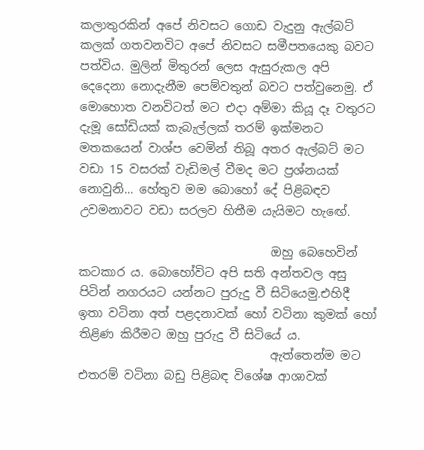කලාතුරකින් අපේ නිවසට ගොඩ වැදුනු ඇල්බට් කලක් ගතවනවිට අපේ නිවසට සමීපතයෙකු බවට පත්විය. මුලින් මිතුරන් ලෙස ඇසුරුකල අපි දෙදෙනා නොදැනීම පෙම්වතුන් බවට පත්වුනෙමු. ඒ මොහොත වනවිටත් මට එදා අම්මා කියූ දෑ වතුරට දැමූ සෝඩියක් කැබැල්ලක් තරම් ඉක්මනට මතකයෙන් වාශ්ප වෙමින් තිබූ අතර ඇල්බට් මට වඩා 15 වසරක් වැඩිමල් වීමද මට ප්‍රශ්නයක් නොවුනි... හේතුව මම බොහෝ දේ පිළිබඳව උවමනාවට වඩා සරලව හිතීම යැයිමට හැඟේ.

                                ඔහු බෙහෙවින් කටකාර ය. බොහෝවිට අපි සති අන්තවල අසු පිටින් නගරයට යන්නට පුරුදු වී සිටියෙමු.එහිදී ඉතා වටිනා අත් පළදනාවක් හෝ වටිනා කුමක් හෝ තිළිණ කිරීමට ඔහු පුරුදු වී සිටියේ ය.
                                ඇත්තෙන්ම මට එතරම් වටිනා බඩු පිළිබඳ විශේෂ ආශාවක්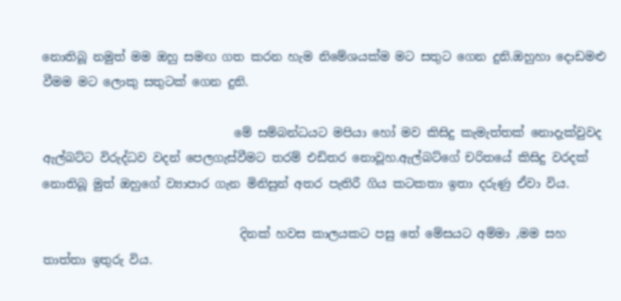නොතිබූ නමුත් මම ඔහු සමඟ ගත කරන හැම නිමේශයක්ම මට සතුට ගෙන දුනි.ඔහුහා දොඩමළු වීමම මට ලොකු සතුටක් ගෙන දුනි.

                                මේ සම්බන්ධයට මපියා හෝ මව කිසිදු කැමැත්තක් නොදැක්වුවද ඇල්බට්ට විරුද්ධව වදන් පෙලගැස්වීමට තරම් එඩිතර නොවූහ.ඇල්බට්ගේ චරිතයේ කිසිදු වරදක් නොතිබූ මුත් ඔහුගේ ව්‍යාපාර ගැන මිනිසුන් අතර පැතිරී ගිය කටකතා ඉතා දරුණු ඒවා විය.

                                 දිනක් හවස කාලයකට පසු තේ මේසයට අම්මා ,මම සහ තාත්තා ඉතුරු විය.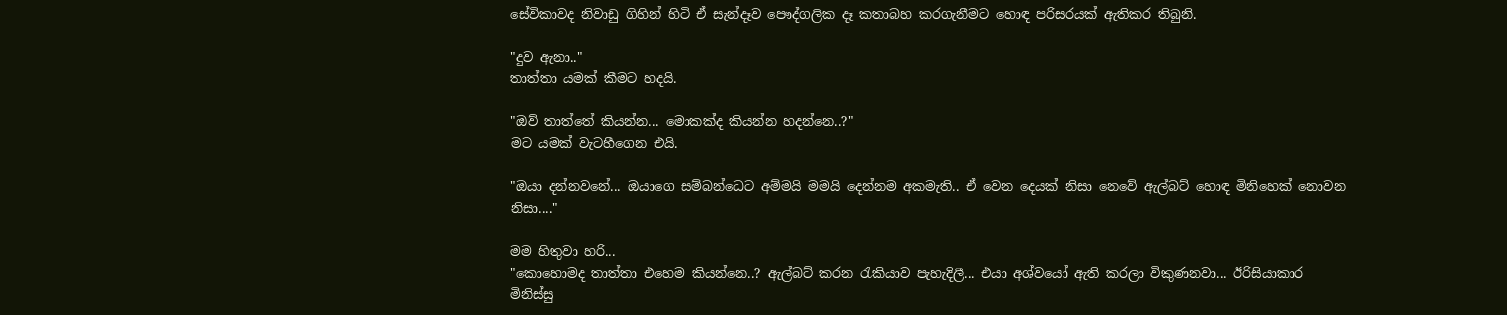සේවිකාවද නිවාඩු ගිහින් හිටි ඒ සැන්දෑව පෞද්ගලික දෑ කතාබහ කරගැනීමට හොඳ පරිසරයක් ඇතිකර තිබුනි.

"දුව ඇනා.."
තාත්තා යමක් කීමට හදයි.

"ඔව් තාත්තේ කියන්න... මොකක්ද කියන්න හදන්නෙ..?"
මට යමක් වැටහීගෙන එයි.

"ඔයා දන්නවනේ... ඔයාගෙ සම්බන්ධෙට අම්මයි මමයි දෙන්නම අකමැති.. ඒ වෙන දෙයක් නිසා නෙවේ ඇල්බට් හොඳ මිනිහෙක් නොවන නිසා...."

මම හිතුවා හරි...
"කොහොමද තාත්තා එහෙම කියන්නෙ..? ඇල්බට් කරන රැකියාව පැහැදිලී... එයා අශ්වයෝ ඇති කරලා විකුණනවා... ඊරිසියාකාර මිනිස්සු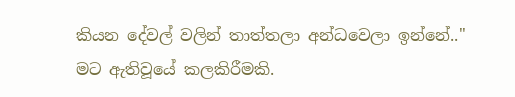කියන දේවල් වලින් තාත්තලා අන්ධවෙලා ඉන්නේ.."
මට ඇතිවූයේ කලකිරීමකි.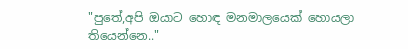"පුතේ,අපි ඔයාට හොඳ මනමාලයෙක් හොයලා තියෙන්නෙ.."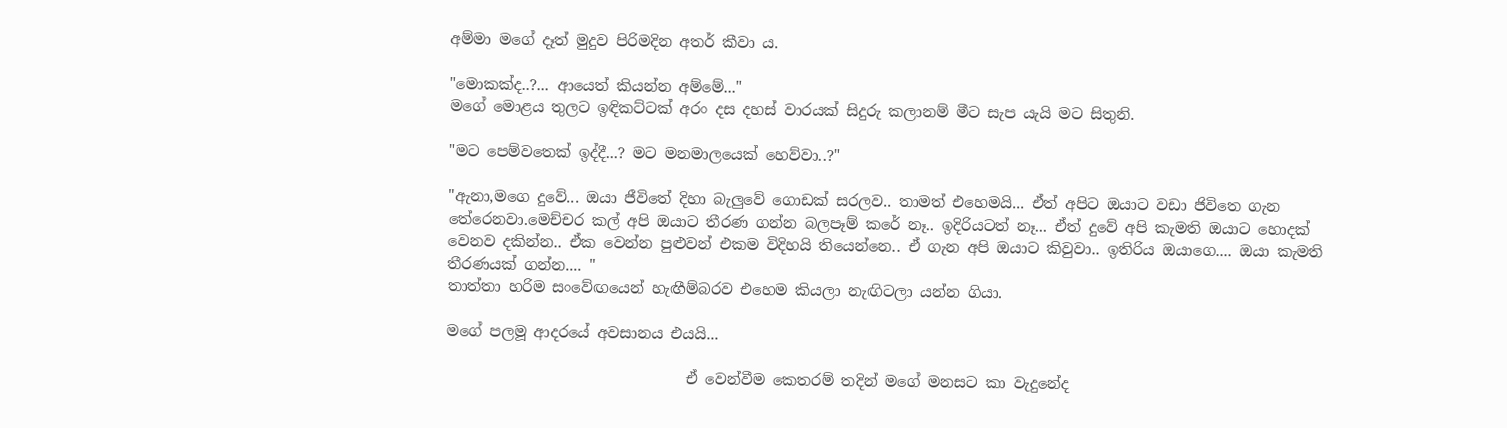අම්මා මගේ දෑත් මුදුව පිරිමදින අතර් කීවා ය.

"මොකක්ද..?... ආයෙත් කියන්න අම්මේ..."
මගේ මොළය තුලට ඉඳිකට්ටක් අරං දස දහස් වාරයක් සිදුරු කලානම් මීට සැප යැයි මට සිතුනි.

"මට පෙම්වතෙක් ඉද්දී...? මට මනමාලයෙක් හෙව්වා..?"

"ඇනා,මගෙ දුවේ... ඔයා ජීවිතේ දිහා බැලුවේ ගොඩක් සරලව.. තාමත් එහෙමයි... ඒත් අපිට ඔයාට වඩා ජිවිතෙ ගැන තේරෙනවා.මෙච්චර කල් අපි ඔයාට තීරණ ගන්න බලපෑම් කරේ නෑ.. ඉදිරියටත් නෑ... ඒත් දුවේ අපි කැමති ඔයාට හොදක් වෙනව දකින්න.. ඒක වෙන්න පුළුවන් එකම විදිහයි තියෙන්නෙ.. ඒ ගැන අපි ඔයාට කිවුවා.. ඉතිරිය ඔයාගෙ.... ඔයා කැමති තීරණයක් ගන්න.... "
තාත්තා හරිම සංවේඟයෙන් හැඟීම්බරව එහෙම කියලා නැඟිටලා යන්න ගියා.

මගේ පලමූ ආදරයේ අවසානය එයයි...

                                ඒ වෙන්වීම කෙතරම් තදින් මගේ මනසට කා වැදුනේද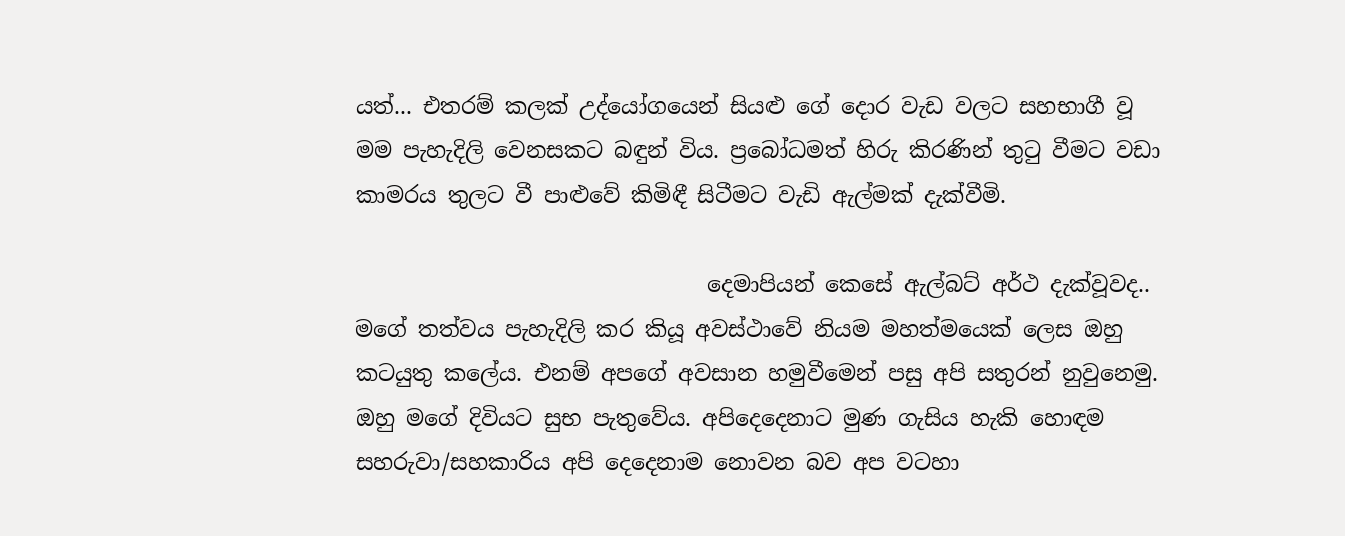යත්... එතරම් කලක් උද්යෝගයෙන් සියළු ගේ දොර වැඩ වලට සහභාගී වූ මම පැහැදිලි වෙනසකට බඳුන් විය. ප්‍රබෝධමත් හිරු කිරණින් තුටු වීමට වඩා කාමරය තුලට වී පාළුවේ කිමිඳී සිටීමට වැඩි ඇල්මක් දැක්වීමි.

                                දෙමාපියන් කෙසේ ඇල්බට් අර්ථ දැක්වූවද.. මගේ තත්වය පැහැදිලි කර කියූ අවස්ථාවේ නියම මහත්මයෙක් ලෙස ඔහු කටයුතු කලේය. එනම් අපගේ අවසාන හමුවීමෙන් පසු අපි සතුරන් නුවුනෙමු. ඔහු මගේ දිවියට සුභ පැතුවේය. අපිදෙදෙනාට මුණ ගැසිය හැකි හොඳම සහරුවා/සහකාරිය අපි දෙදෙනාම නොවන බව අප වටහා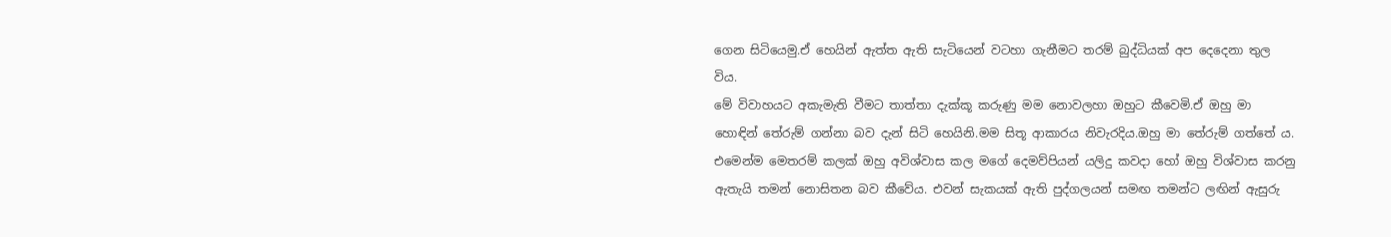ගෙන සිටියෙමු.ඒ හෙයින් ඇත්ත ඇති සැටියෙන් වටහා ගැනීමට තරම් බුද්ධියක් අප දෙදෙනා තුල විය.
මේ විවාහයට අකැමැති වීමට තාත්තා දැක්කූ කරුණු මම නොවලහා ඔහුට කීවෙමි.ඒ ඔහු මා හොඳින් තේරුම් ගන්නා බව දැන් සිටි හෙයිනි.මම සිතූ ආකාරය නිවැරදිය.ඔහු මා තේරුම් ගත්තේ ය. එමෙන්ම මෙතරම් කලක් ඔහු අවිශ්වාස කල මගේ දෙමව්පියන් යලිදු කවදා හෝ ඔහු විශ්වාස කරනු ඇතැයි තමන් නොසිතන බව කීවේය. එවන් සැකයක් ඇති පුද්ගලයන් සමඟ තමන්ට ලඟින් ඇසුරු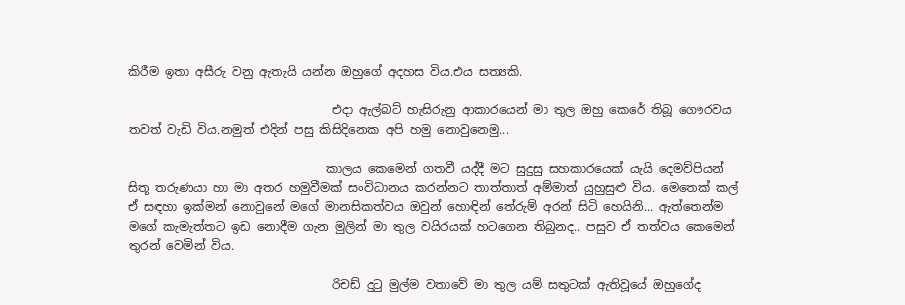කිරීම ඉතා අසීරු වනු ඇතැයි යන්න ඔහුගේ අදහස විය.එය සත්‍යකි.

                                  එදා ඇල්බට් හැසිරුනු ආකාරයෙන් මා තුල ඔහු කෙරේ තිබූ ගෞරවය තවත් වැඩි විය.නමුත් එදින් පසු කිසිදිනෙක අපි හමු නොවුනෙමු...

                                 කාලය කෙමෙන් ගතවී යද්දී මට සුදුසු සහකාරයෙක් යැයි දෙමව්පියන් සිතූ තරුණයා හා මා අතර හමුවීමක් සංවිධානය කරන්නට තාත්තාත් අම්මාත් යුහුසුළු විය. මෙතෙක් කල් ඒ සඳහා ඉක්මන් නොවුනේ මගේ මානසිකත්වය ඔවුන් හොඳින් තේරුම් අරන් සිටි හෙයිනි... ඇත්තෙන්ම මගේ කැමැත්තට ඉඩ නොදීම ගැන මුලින් මා තුල වයිරයක් හටගෙන තිබුනද.. පසුව ඒ තත්වය කෙමෙන් තුරන් වෙමින් විය.

                                  රිචඩ් දුටු මුල්ම වතාවේ මා තුල යම් සතුටක් ඇතිවූයේ ඔහුගේද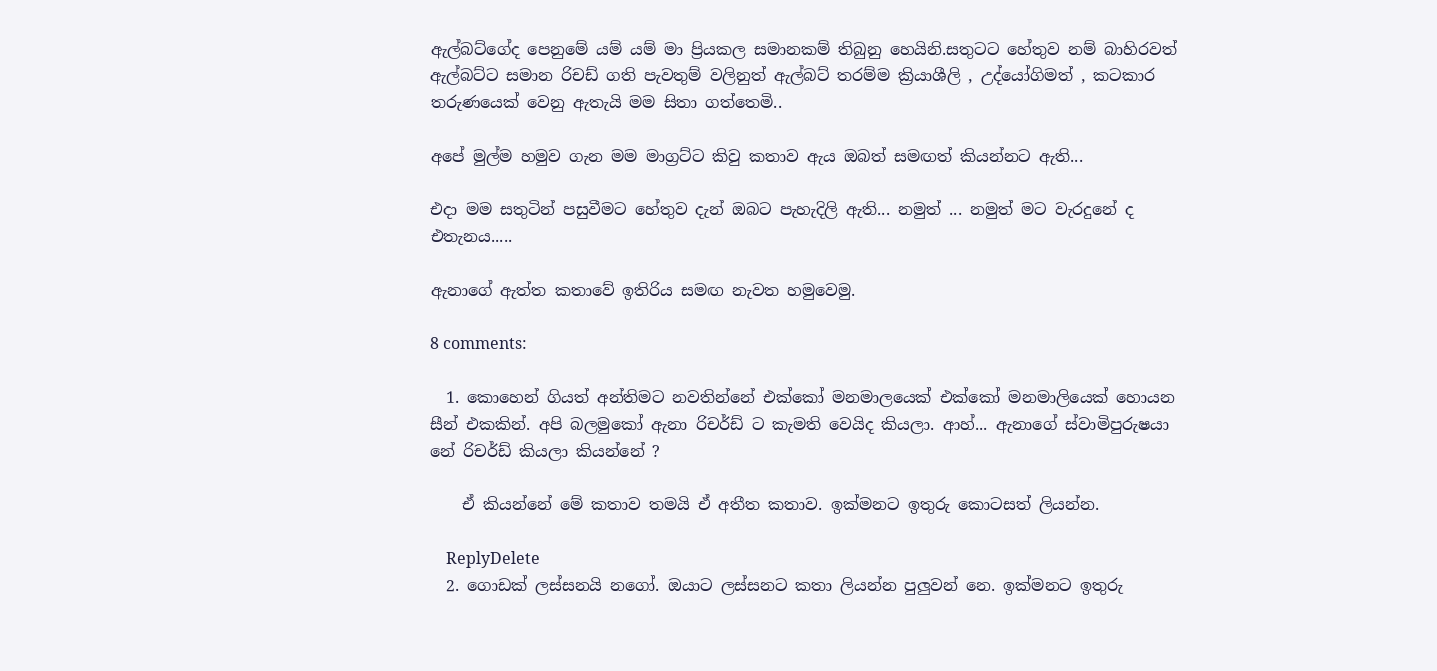ඇල්බට්ගේද පෙනුමේ යම් යම් මා ප්‍රියකල සමානකම් තිබුනු හෙයිනි.සතුටට හේතුව නම් බාහිරවත් ඇල්බට්ට සමාන රිචඩ් ගති පැවතුම් වලිනුත් ඇල්බට් තරම්ම ක්‍රියාශීලි , උද්යෝගිමත් , කටකාර තරුණයෙක් වෙනු ඇතැයි මම සිතා ගත්තෙමි..

අපේ මුල්ම හමුව ගැන මම මාග්‍රට්ට කිවු කතාව ඇය ඔබත් සමඟත් කියන්නට ඇති...

එදා මම සතුටින් පසුවීමට හේතුව දැන් ඔබට පැහැදිලි ඇති... නමුත් ... නමුත් මට වැරදුනේ ද එතැනය.....

ඇනාගේ ඇත්ත කතාවේ ඉතිරිය සමඟ නැවත හමුවෙමු.

8 comments:

  1. කොහෙන් ගියත් අන්තිමට නවතින්නේ එක්කෝ මනමාලයෙක් එක්කෝ මනමාලියෙක් හොයන සීන් එකකින්. අපි බලමුකෝ ඇනා රිචර්ඩ් ට කැමති වෙයිද කියලා. ආහ්... ඇනාගේ ස්වාමිපුරුෂයා නේ රිචර්ඩ් කියලා කියන්නේ ?

    ඒ කියන්නේ මේ කතාව තමයි ඒ අතීත කතාව. ඉක්මනට ඉතුරු කොටසත් ලියන්න.

    ReplyDelete
  2. ගොඩක් ලස්සනයි නගෝ. ඔයාට ලස්සනට කතා ලියන්න පුලුවන් නෙ. ඉක්මනට ඉතුරු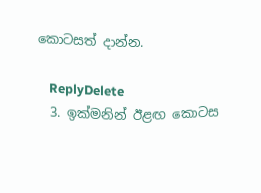කොටසත් දාන්න.

    ReplyDelete
  3. ඉක්මනින් ඊළඟ කොටස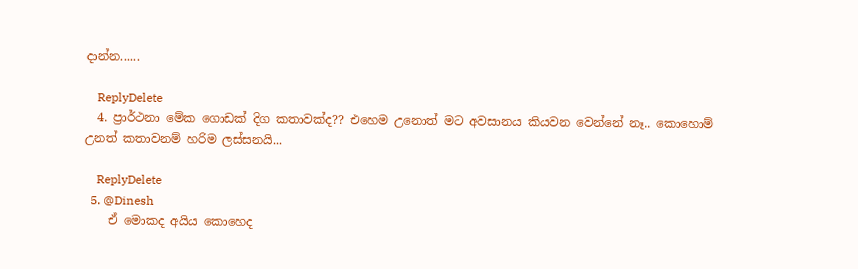දාන්න......

    ReplyDelete
  4. ප්‍රාර්ථනා මේක ගොඩක් දිග කතාවක්ද?? එහෙම උනොත් මට අවසානය කියවන වෙන්නේ නෑ.. කොහොම් උනත් කතාවනම් හරිම ලස්සනයි...

    ReplyDelete
  5. @Dinesh
    ඒ මොකද අයිය කොහෙද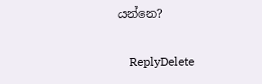යන්නෙ?

    ReplyDelete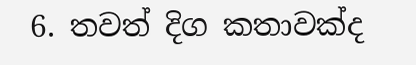6. තවත් දිග කතාවක්ද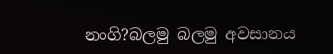නංගි?බලමු බලමු අවසානය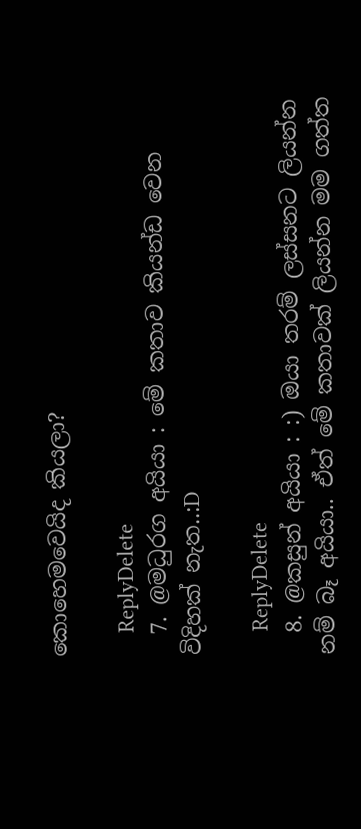කොහෙමවෙයිද කියලා?

    ReplyDelete
  7. @මධුරග අයියා : මේ කතාව කියන්ඩ වෙන විදිහක් නැත..:D

    ReplyDelete
  8. @කසුන් අයියා : :) ඔයා තරම් ලස්සනට ලියන්න නම් බෑ අයියා.. ඒත් මේ කතාවක් ලියන්න මම ගත්ත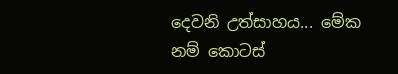දෙවනි උත්සාහය... මේක නම් කොටස්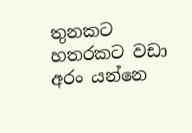තුනකට හතරකට වඩා අරං යන්නෙ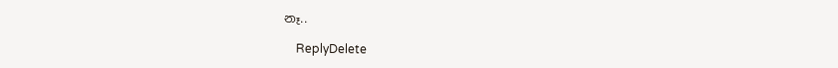නෑ..

    ReplyDelete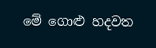මේ ගොළු හදවත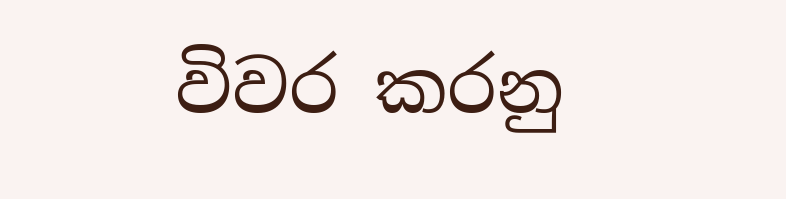විවර කරනු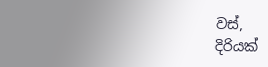වස්,
දිරියක්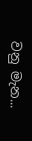වනු මැන...